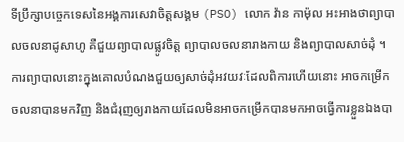ទីប្រឹក្សាបច្ចេកទេសនៃអង្គការសេវាចិត្តសង្គម (PSO) លោក វ៉ាន កាម៉ុល អះអាងថាព្យាបាលចលនាដូសាហូ គឺជួយព្យាបាលផ្លូវចិត្ត ព្យាបាលចលនារាងកាយ និងព្យាបាលសាច់ដុំ ។ ការព្យាបាលនោះក្នុងគោលបំណងជួយឲ្យសាច់ដុំអវយវៈដែលពិការហើយនោះ អាចកម្រើកចលនាបានមកវិញ និងជំរុញឲ្យរាងកាយដែលមិនអាចកម្រើកបានមកអាចធ្វើការខ្លួនឯងបា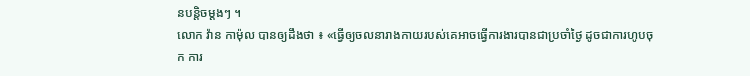នបន្តិចម្តងៗ ។
លោក វ៉ាន កាម៉ុល បានឲ្យដឹងថា ៖ «ធ្វើឲ្យចលនារាងកាយរបស់គេអាចធ្វើការងារបានជាប្រចាំថ្ងៃ ដូចជាការហូបចុក ការ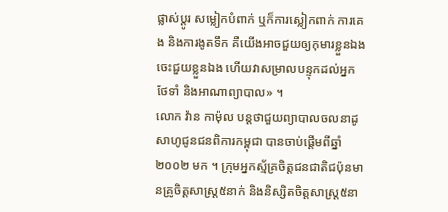ផ្លាស់ប្ដូរ សម្លៀកបំពាក់ ឬក៏ការស្លៀកពាក់ ការគេង និងការងូតទឹក គឺយើងអាចជួយឲ្យកុមារខ្លួនឯង ចេះជួយខ្លួនឯង ហើយវាសម្រាលបន្ទុកដល់អ្នកថែទាំ និងអាណាព្យាបាល» ។
លោក វ៉ាន កាម៉ុល បន្តថាជួយព្យាបាលចលនាដូសាហូជូនជនពិការកម្ពុជា បានចាប់ផ្តើមពីឆ្នាំ ២០០២ មក ។ ក្រុមអ្នកស្ម័គ្រចិត្តជនជាតិជប៉ុនមានគ្រូចិត្តសាស្រ្ត៥នាក់ និងនិស្សិតចិត្តសាស្រ្ត៥នា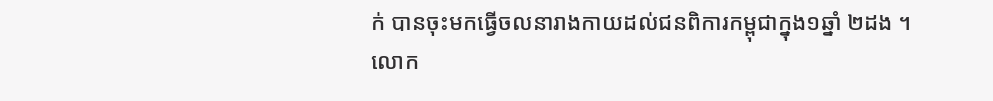ក់ បានចុះមកធ្វើចលនារាងកាយដល់ជនពិការកម្ពុជាក្នុង១ឆ្នាំ ២ដង ។
លោក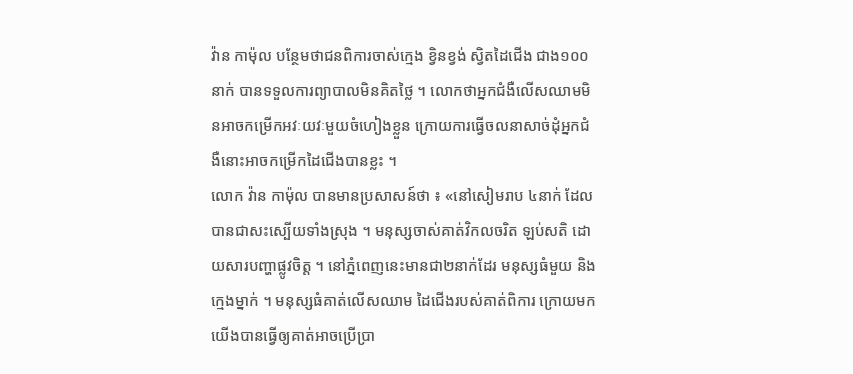វ៉ាន កាម៉ុល បន្ថែមថាជនពិការចាស់ក្មេង ខ្វិនខ្វង់ ស្វិតដៃជើង ជាង១០០នាក់ បានទទួលការព្យាបាលមិនគិតថ្លៃ ។ លោកថាអ្នកជំងឺលើសឈាមមិនអាចកម្រើកអវៈយវៈមួយចំហៀងខ្លួន ក្រោយការធ្វើចលនាសាច់ដុំអ្នកជំងឺនោះអាចកម្រើកដៃជើងបានខ្លះ ។
លោក វ៉ាន កាម៉ុល បានមានប្រសាសន៍ថា ៖ «នៅសៀមរាប ៤នាក់ ដែលបានជាសះស្បើយទាំងស្រុង ។ មនុស្សចាស់គាត់វិកលចរិត ឡប់សតិ ដោយសារបញ្ហាផ្លូវចិត្ត ។ នៅភ្នំពេញនេះមានជា២នាក់ដែរ មនុស្សធំមួយ និងក្មេងម្នាក់ ។ មនុស្សធំគាត់លើសឈាម ដៃជើងរបស់គាត់ពិការ ក្រោយមកយើងបានធ្វើឲ្យគាត់អាចប្រើប្រា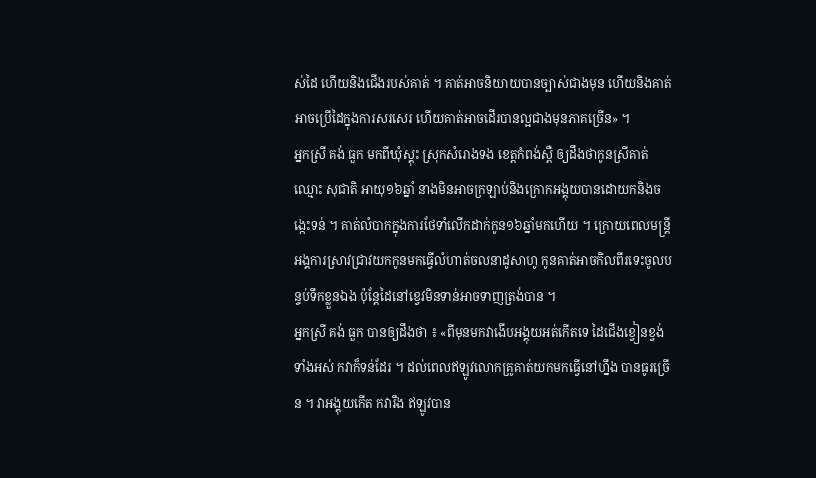ស់ដៃ ហើយនិងជើងរបស់គាត់ ។ គាត់អាចនិយាយបានច្បាស់ជាងមុន ហើយនិងគាត់អាចប្រើដៃក្នុងការសរសេរ ហើយគាត់អាចដើរបានល្អជាងមុនភាគច្រើន» ។
អ្នកស្រី គង់ ធួក មកពីឃុំស្គុះ ស្រុកសំរោងទង ខេត្តកំពង់ស្ពឺ ឲ្យដឹងថាកូនស្រីគាត់ឈ្មោះ សុជាតិ អាយុ១៦ឆ្នាំ នាងមិនអាចក្រឡាប់និងក្រោកអង្គុយបានដោយកនិងចង្កេះទន់ ។ គាត់លំបាកក្នុងការថែទាំលើកដាក់កូន១៦ឆ្នាំមកហើយ ។ ក្រោយពេលមន្រ្តីអង្គការស្រាវជ្រាវយកកូនមកធ្វើលំហាត់ចលនាដូសាហូ កូនគាត់អាចកិលពីរទេះចូលបន្ទប់ទឹកខ្លួនឯង ប៉ុន្តែដៃនៅខ្វេវមិនទាន់អាចទាញត្រង់បាន ។
អ្នកស្រី គង់ ធួក បានឲ្យដឹងថា ៖ «ពីមុនមកវាងើបអង្គុយអត់កើតទេ ដៃជើងខ្វៀនខ្វង់ទាំងអស់ កវាក៏ទន់ដែរ ។ ដល់ពេលឥឡូវលោកគ្រូគាត់យកមកធ្វើនៅហ្នឹង បានធូរច្រើន ។ វាអង្គុយកើត កវារឹង ឥឡូវបាន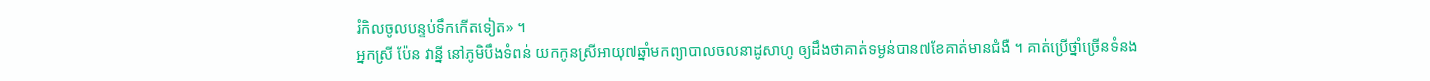រំកិលចូលបន្ទប់ទឹកកើតទៀត» ។
អ្នកស្រី ប៉ែន វាន្នី នៅភូមិបឹងទំពន់ យកកូនស្រីអាយុ៧ឆ្នាំមកព្យាបាលចលនាដូសាហូ ឲ្យដឹងថាគាត់ទម្ងន់បាន៧ខែគាត់មានជំងឺ ។ គាត់ប្រើថ្នាំច្រើនទំនង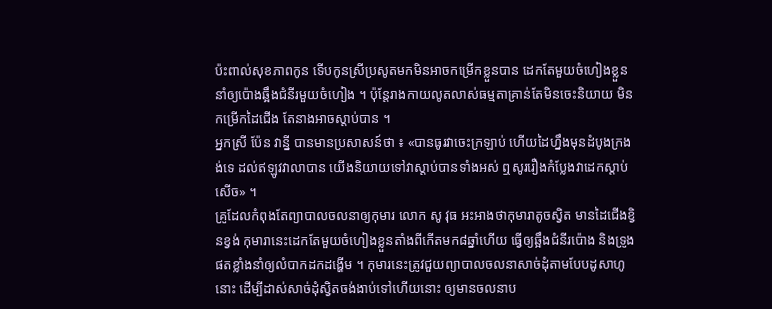ប៉ះពាល់សុខភាពកូន ទើបកូនស្រីប្រសូតមកមិនអាចកម្រើកខ្លួនបាន ដេកតែមួយចំហៀងខ្លួន នាំឲ្យប៉ោងឆ្អឹងជំនីរមួយចំហៀង ។ ប៉ុន្តែរាងកាយលូតលាស់ធម្មតាគ្រាន់តែមិនចេះនិយាយ មិនកម្រើកដៃជើង តែនាងអាចស្តាប់បាន ។
អ្នកស្រី ប៉ែន វាន្នី បានមានប្រសាសន៍ថា ៖ «បានធូរវាចេះក្រឡាប់ ហើយដៃហ្នឹងមុនដំបូងក្រងង់ទេ ដល់ឥឡូវវាលាបាន យើងនិយាយទៅវាស្ដាប់បានទាំងអស់ ឮសូររឿងកំប្លែងវាដេកស្ដាប់សើច» ។
គ្រូដែលកំពុងតែព្យាបាលចលនាឲ្យកុមារ លោក សូ វុធ អះអាងថាកុមារាតូចស្វិត មានដៃជើងខ្វិនខ្វង់ កុមារានេះដេកតែមួយចំហៀងខ្លួនតាំងពីកើតមក៨ឆ្នាំហើយ ធ្វើឲ្យឆ្អឹងជំនីរប៉ោង និងទ្រូងផតខ្លាំងនាំឲ្យលំបាកដកដង្ហើម ។ កុមារនេះត្រូវជួយព្យាបាលចលនាសាច់ដុំតាមបែបដូសាហូនោះ ដើម្បីដាស់សាច់ដុំស្វិតចង់ងាប់ទៅហើយនោះ ឲ្យមានចលនាប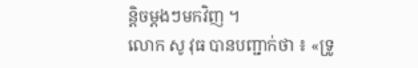ន្តិចម្តងៗមកវិញ ។
លោក សូ វុធ បានបញ្ជាក់ថា ៖ «ទ្រូ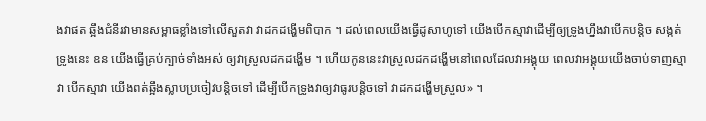ងវាផត ឆ្អឹងជំនីរវាមានសម្ពាធខ្លាំងទៅលើសួតវា វាដកដង្ហើមពិបាក ។ ដល់ពេលយើងធ្វើដូសាហូទៅ យើងបើកស្មាវាដើម្បីឲ្យទ្រូងហ្នឹងវាបើកបន្តិច សង្កត់ទ្រូងនេះ ឧន យើងធ្វើគ្រប់ក្បាច់ទាំងអស់ ឲ្យវាស្រួលដកដង្ហើម ។ ហើយកូននេះវាស្រួលដកដង្ហើមនៅពេលដែលវាអង្គុយ ពេលវាអង្គុយយើងចាប់ទាញស្មាវា បើកស្មាវា យើងពត់ឆ្អឹងស្លាបប្រចៀវបន្តិចទៅ ដើម្បីបើកទ្រូងវាឲ្យវាធូរបន្តិចទៅ វាដកដង្ហើមស្រួល» ។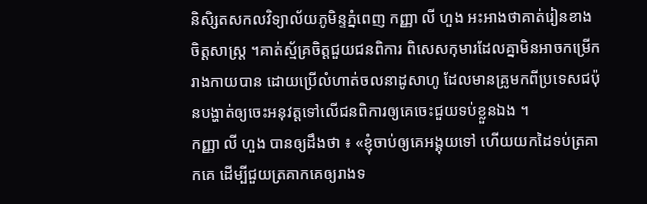និសិ្សតសកលវិទ្យាល័យភូមិន្ទភ្នំពេញ កញ្ញា លី ហួង អះអាងថាគាត់រៀនខាងចិត្តសាស្រ្ត ។គាត់ស្ម័គ្រចិត្តជួយជនពិការ ពិសេសកុមារដែលគ្នាមិនអាចកម្រើករាងកាយបាន ដោយប្រើលំហាត់ចលនាដូសាហូ ដែលមានគ្រូមកពីប្រទេសជប៉ុនបង្ហាត់ឲ្យចេះអនុវត្តទៅលើជនពិការឲ្យគេចេះជួយទប់ខ្លួនឯង ។
កញ្ញា លី ហួង បានឲ្យដឹងថា ៖ «ខ្ញុំចាប់ឲ្យគេអង្គុយទៅ ហើយយកដៃទប់ត្រគាកគេ ដើម្បីជួយត្រគាកគេឲ្យរាងទ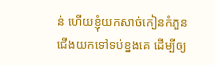ន់ ហើយខ្ញុំយកសាច់កៀនកំភួនជើងយកទៅទប់ខ្នងគេ ដើម្បីឲ្យ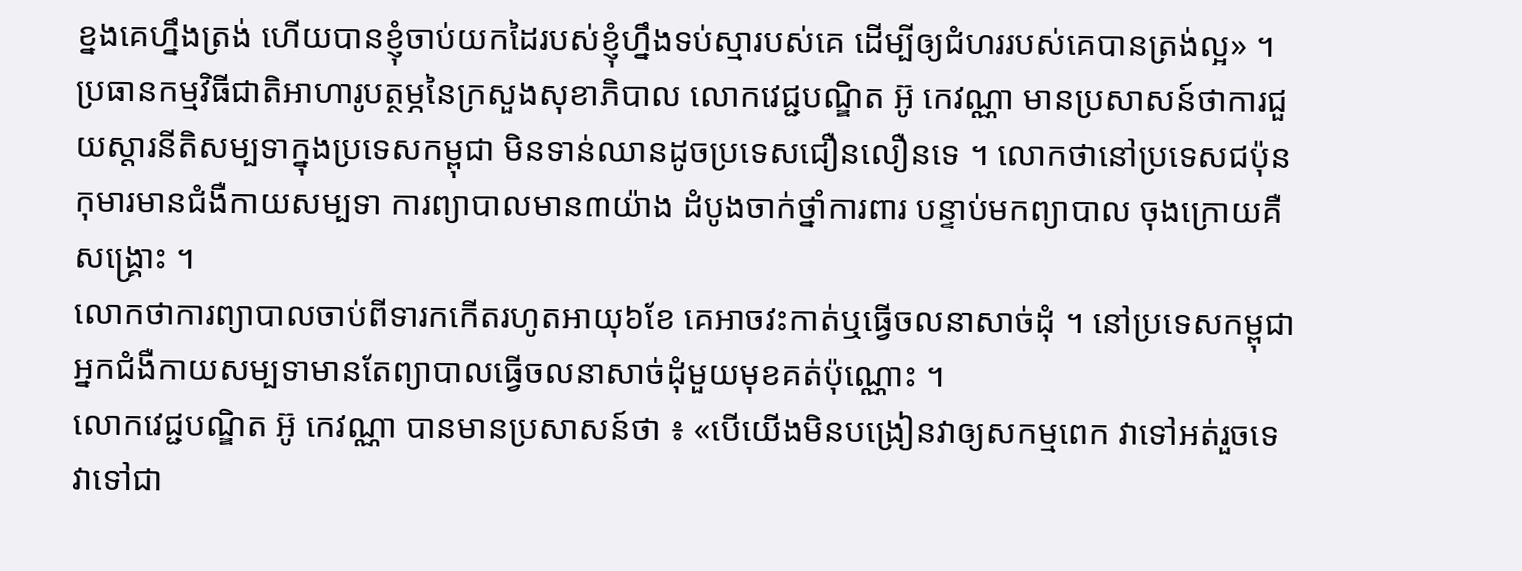ខ្នងគេហ្នឹងត្រង់ ហើយបានខ្ញុំចាប់យកដៃរបស់ខ្ញុំហ្នឹងទប់ស្មារបស់គេ ដើម្បីឲ្យជំហររបស់គេបានត្រង់ល្អ» ។
ប្រធានកម្មវិធីជាតិអាហារូបត្ថម្ភនៃក្រសួងសុខាភិបាល លោកវេជ្ជបណ្ឌិត អ៊ូ កេវណ្ណា មានប្រសាសន៍ថាការជួយស្តារនីតិសម្បទាក្នុងប្រទេសកម្ពុជា មិនទាន់ឈានដូចប្រទេសជឿនលឿនទេ ។ លោកថានៅប្រទេសជប៉ុនកុមារមានជំងឺកាយសម្បទា ការព្យាបាលមាន៣យ៉ាង ដំបូងចាក់ថ្នាំការពារ បន្ទាប់មកព្យាបាល ចុងក្រោយគឺសង្រ្គោះ ។
លោកថាការព្យាបាលចាប់ពីទារកកើតរហូតអាយុ៦ខែ គេអាចវះកាត់ឬធ្វើចលនាសាច់ដុំ ។ នៅប្រទេសកម្ពុជាអ្នកជំងឺកាយសម្បទាមានតែព្យាបាលធ្វើចលនាសាច់ដុំមួយមុខគត់ប៉ុណ្ណោះ ។
លោកវេជ្ជបណ្ឌិត អ៊ូ កេវណ្ណា បានមានប្រសាសន៍ថា ៖ «បើយើងមិនបង្រៀនវាឲ្យសកម្មពេក វាទៅអត់រួចទេ វាទៅជា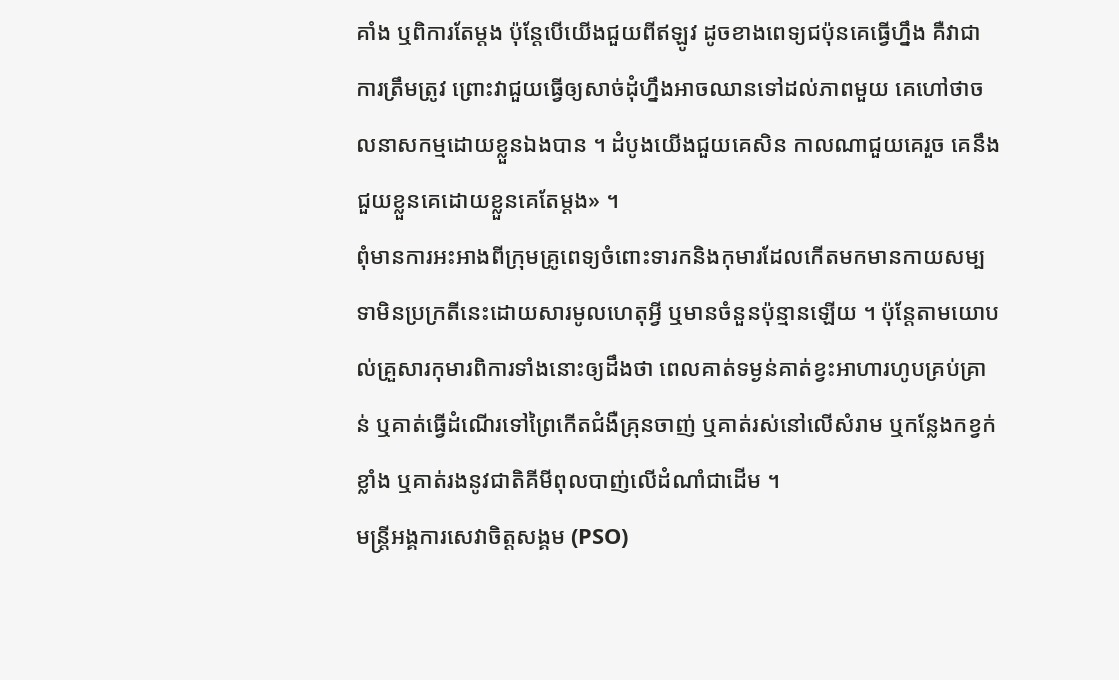គាំង ឬពិការតែម្ដង ប៉ុន្តែបើយើងជួយពីឥឡូវ ដូចខាងពេទ្យជប៉ុនគេធ្វើហ្នឹង គឺវាជាការត្រឹមត្រូវ ព្រោះវាជួយធ្វើឲ្យសាច់ដុំហ្នឹងអាចឈានទៅដល់ភាពមួយ គេហៅថាចលនាសកម្មដោយខ្លួនឯងបាន ។ ដំបូងយើងជួយគេសិន កាលណាជួយគេរួច គេនឹងជួយខ្លួនគេដោយខ្លួនគេតែម្ដង» ។
ពុំមានការអះអាងពីក្រុមគ្រូពេទ្យចំពោះទារកនិងកុមារដែលកើតមកមានកាយសម្បទាមិនប្រក្រតីនេះដោយសារមូលហេតុអ្វី ឬមានចំនួនប៉ុន្មានឡើយ ។ ប៉ុន្តែតាមយោបល់គ្រួសារកុមារពិការទាំងនោះឲ្យដឹងថា ពេលគាត់ទម្ងន់គាត់ខ្វះអាហារហូបគ្រប់គ្រាន់ ឬគាត់ធ្វើដំណើរទៅព្រៃកើតជំងឺគ្រុនចាញ់ ឬគាត់រស់នៅលើសំរាម ឬកន្លែងកខ្វក់ខ្លាំង ឬគាត់រងនូវជាតិគីមីពុលបាញ់លើដំណាំជាដើម ។
មន្រ្តីអង្គការសេវាចិត្តសង្គម (PSO)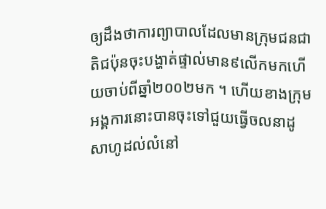ឲ្យដឹងថាការព្យាបាលដែលមានក្រុមជនជាតិជប៉ុនចុះបង្ហាត់ផ្ទាល់មាន៩លើកមកហើយចាប់ពីឆ្នាំ២០០២មក ។ ហើយខាងក្រុមអង្គការនោះបានចុះទៅជួយធ្វើចលនាដូសាហូដល់លំនៅ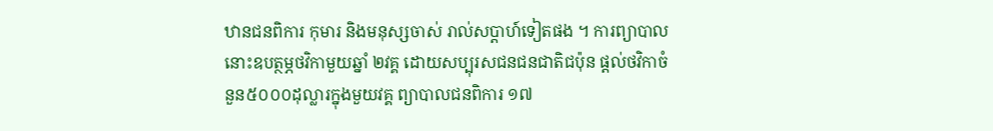ឋានជនពិការ កុមារ និងមនុស្សចាស់ រាល់សប្តាហ៍ទៀតផង ។ ការព្យាបាលនោះឧបត្ថម្ភថវិកាមួយឆ្នាំ ២វគ្គ ដោយសប្បុរសជនជនជាតិជប៉ុន ផ្តល់ថវិកាចំនួន៥០០០ដុល្លារក្នុងមួយវគ្គ ព្យាបាលជនពិការ ១៧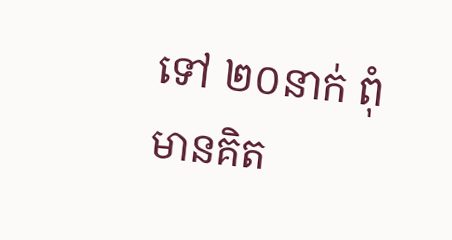ទៅ ២០នាក់ ពុំមានគិត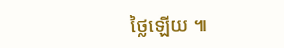ថ្លៃឡើយ ៕